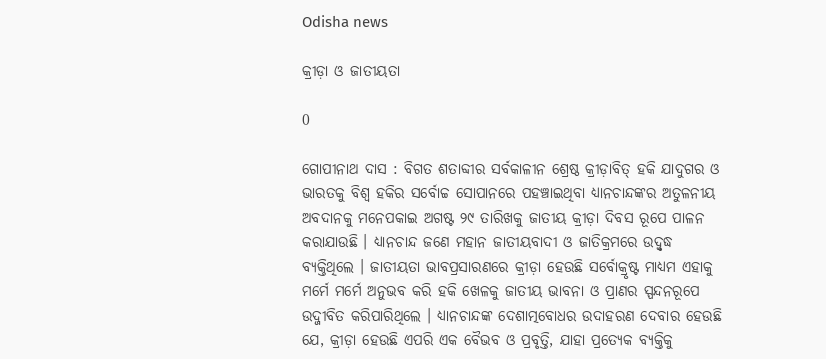Odisha news

କ୍ରୀଡ଼ା ଓ ଜାତୀୟତା

0

ଗୋପୀନାଥ ଦାସ : ବିଗତ ଶତାବ୍ଦୀର ସର୍ବକାଳୀନ ଶ୍ରେଷ୍ଠ କ୍ରୀଡ଼ାବିତ୍ ହକି ଯାଦୁଗର ଓ ଭାରତକୁ ବିଶ୍ୱ ହକିର ସର୍ବୋଚ୍ଚ ସୋପାନରେ ପହଞ୍ଚାଇଥିବା ଧ୍ୟାନଚାନ୍ଦଙ୍କର ଅତୁଳନୀୟ ଅବଦାନକୁ ମନେପକାଇ ଅଗଷ୍ଟ ୨୯ ତାରିଖକୁ ଜାତୀୟ କ୍ରୀଡ଼ା ଦିବସ ରୂପେ ପାଳନ କରାଯାଉଛି । ଧ୍ୟାନଚାନ୍ଦ ଜଣେ ମହାନ ଜାତୀୟବାଦୀ ଓ ଜାତିକ୍ରମରେ ଉଦ୍ବୃଦ୍ଧ ବ୍ୟକ୍ତିଥିଲେ । ଜାତୀୟତା ଭାବପ୍ରସାରଣରେ କ୍ରୀଡ଼ା ହେଉଛି ସର୍ବୋକ୍ରୃଷ୍ଟ ମାଧ୍ୟମ ଏହାକୁ ମର୍ମେ ମର୍ମେ ଅନୁଭବ କରି ହକି ଖେଳକୁ ଜାତୀୟ ଭାବନା ଓ ପ୍ରାଣର ସ୍ପନ୍ଦନରୂପେ ଉଦ୍ଜୀବିତ କରିପାରିଥିଲେ । ଧ୍ୟାନଚାନ୍ଦଙ୍କ ଦେଶାତ୍ମବୋଧର ଉଦାହରଣ ଦେବାର ହେଉଛି ଯେ, କ୍ରୀଡ଼ା ହେଉଛି ଏପରି ଏକ ବୈଭବ ଓ ପ୍ରବୃତ୍ତି, ଯାହା ପ୍ରତ୍ୟେକ ବ୍ୟକ୍ତିକୁ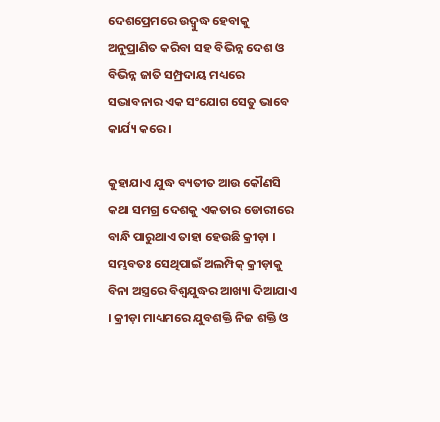ଦେଶପ୍ରେମରେ ଉଦ୍ବୁଦ୍ଧ ହେବାକୁ ଅନୁପ୍ରାଣିତ କରିବା ସହ ବିଭିନ୍ନ ଦେଶ ଓ ବିଭିନ୍ନ ଜାତି ସମ୍ପ୍ରଦାୟ ମଧ୍ୟରେ ସଦ୍ଭାବନାର ଏକ ସଂଯୋଗ ସେତୁ ଭାବେ କାର୍ଯ୍ୟ କରେ ।

କୁହାଯାଏ ଯୁଦ୍ଧ ବ୍ୟତୀତ ଆଉ କୌଣସି କଥା ସମଗ୍ର ଦେଶକୁ ଏକତାର ଡୋରୀରେ ବାନ୍ଧି ପାରୁଥାଏ ତାହା ହେଉଛି କ୍ରୀଡ଼ା । ସମ୍ଭବତଃ ସେଥିପାଇଁ ଅଲମ୍ପିକ୍ କ୍ରୀଡ଼ାକୁ ବିନା ଅସ୍ତ୍ରରେ ବିଶ୍ୱଯୁଦ୍ଧର ଆଖ୍ୟା ଦିଆଯାଏ । କ୍ରୀଡ଼ା ମାଧ୍ୟମରେ ଯୁବଶକ୍ତି ନିଜ ଶକ୍ତି ଓ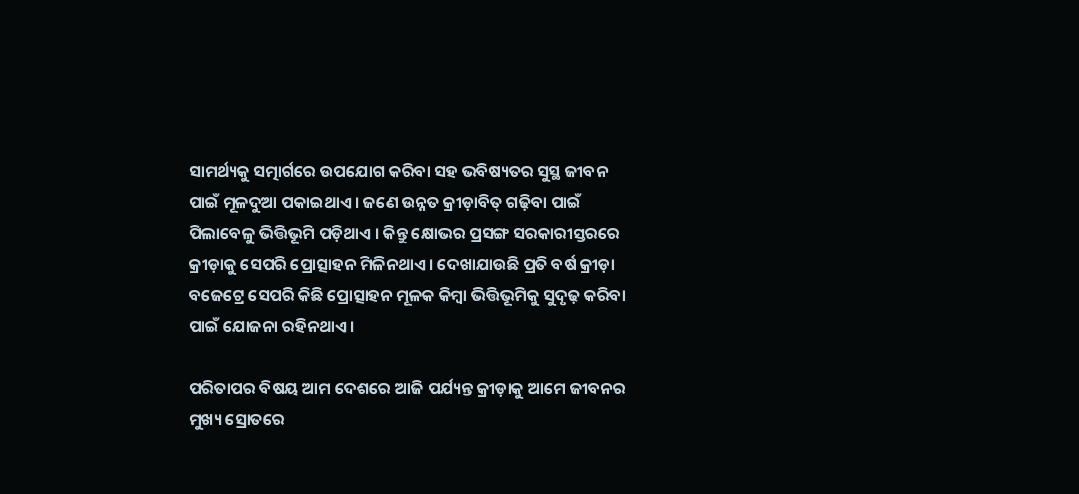ସାମର୍ଥ୍ୟକୁ ସତ୍ମାର୍ଗରେ ଉପଯୋଗ କରିବା ସହ ଭବିଷ୍ୟତର ସୁସ୍ଥ ଜୀବନ ପାଇଁ ମୂଳଦୁଆ ପକାଇଥାଏ । ଜଣେ ଉନ୍ନତ କ୍ରୀଡ଼ାବିତ୍ ଗଢ଼ିବା ପାଇଁ ପିଲାବେଳୁ ଭିତ୍ତିଭୂମି ପଡ଼ିଥାଏ । କିନ୍ତୁ କ୍ଷୋଭର ପ୍ରସଙ୍ଗ ସରକାରୀସ୍ତରରେ କ୍ରୀଡ଼ାକୁ ସେପରି ପ୍ରୋତ୍ସାହନ ମିଳିନଥାଏ । ଦେଖାଯାଉଛି ପ୍ରତି ବର୍ଷ କ୍ରୀଡ଼ା ବଜେଟ୍ରେ ସେପରି କିଛି ପ୍ରୋତ୍ସାହନ ମୂଳକ କିମ୍ବା ଭିତ୍ତିଭୂମିକୁ ସୁଦୃଢ଼ କରିବା ପାଇଁ ଯୋଜନା ରହିନଥାଏ ।

ପରିତାପର ବିଷୟ ଆମ ଦେଶରେ ଆଜି ପର୍ଯ୍ୟନ୍ତ କ୍ରୀଡ଼ାକୁ ଆମେ ଜୀବନର ମୁଖ୍ୟ ସ୍ରୋତରେ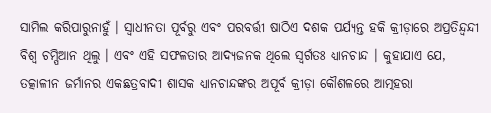ସାମିଲ କରିପାରୁନାହୁଁ । ସ୍ୱାଧୀନତା ପୂର୍ବରୁ ଏବଂ ପରବର୍ତ୍ତୀ ଷାଠିଏ ଦଶକ ପର୍ଯ୍ୟନ୍ତ ହକି କ୍ରୀଡ଼ାରେ ଅପ୍ରତିନ୍ଦ୍ୱନ୍ଦୀ ବିଶ୍ୱ ଚମ୍ପିଆନ ଥିଲୁ । ଏବଂ ଏହି ସଫଳତାର ଆଦ୍ୟଜନକ ଥିଲେ ସ୍ୱର୍ଗତଃ ଧ୍ୟାନଚାନ୍ଦ । କୁହାଯାଏ ଯେ, ତତ୍କାଳୀନ ଜର୍ମାନର ଏକଛତ୍ରବାଦୀ ଶାସକ ଧ୍ୟାନଚାନ୍ଦଙ୍କର ଅପୂର୍ବ କ୍ରୀଡ଼ା କୌଶଳରେ ଆତ୍ମହରା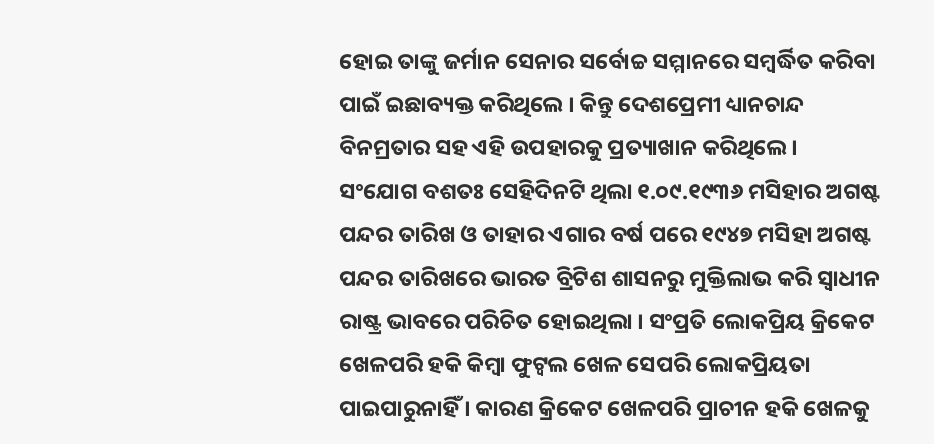ହୋଇ ତାଙ୍କୁ ଜର୍ମାନ ସେନାର ସର୍ବୋଚ୍ଚ ସମ୍ମାନରେ ସମ୍ବର୍ଦ୍ଧିତ କରିବା ପାଇଁ ଇଛାବ୍ୟକ୍ତ କରିଥିଲେ । କିନ୍ତୁ ଦେଶପ୍ରେମୀ ଧ୍ୟାନଚାନ୍ଦ ବିନମ୍ରତାର ସହ ଏହି ଉପହାରକୁ ପ୍ରତ୍ୟାଖାନ କରିଥିଲେ । ସଂଯୋଗ ବଶତଃ ସେହିଦିନଟି ଥିଲା ୧.୦୯.୧୯୩୬ ମସିହାର ଅଗଷ୍ଟ ପନ୍ଦର ତାରିଖ ଓ ତାହାର ଏଗାର ବର୍ଷ ପରେ ୧୯୪୭ ମସିହା ଅଗଷ୍ଟ ପନ୍ଦର ତାରିଖରେ ଭାରତ ବ୍ରିଟିଶ ଶାସନରୁ ମୁକ୍ତିଲାଭ କରି ସ୍ୱାଧୀନ ରାଷ୍ଟ୍ର ଭାବରେ ପରିଚିତ ହୋଇଥିଲା । ସଂପ୍ରତି ଲୋକପ୍ରିୟ କ୍ରିକେଟ ଖେଳପରି ହକି କିମ୍ବା ଫୁଟ୍ବଲ ଖେଳ ସେପରି ଲୋକପ୍ରିୟତା ପାଇପାରୁନାହିଁ । କାରଣ କ୍ରିକେଟ ଖେଳପରି ପ୍ରାଚୀନ ହକି ଖେଳକୁ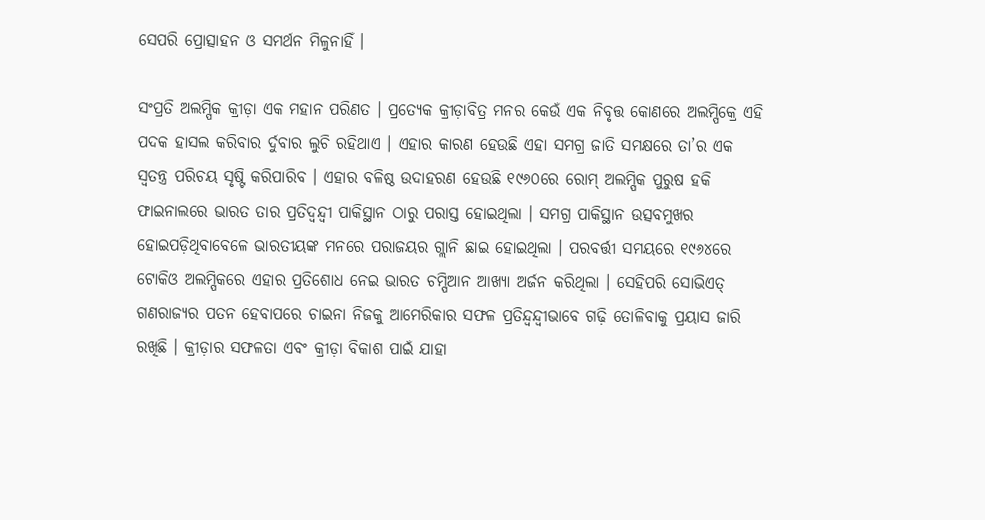ସେପରି ପ୍ରୋତ୍ସାହନ ଓ ସମର୍ଥନ ମିଳୁନାହିଁ ।

ସଂପ୍ରତି ଅଲମ୍ପିକ କ୍ରୀଡ଼ା ଏକ ମହାନ ପରିଣତ । ପ୍ରତ୍ୟେକ କ୍ରୀଡ଼ାବିତ୍ର ମନର କେଉଁ ଏକ ନିବୃତ୍ତ କୋଣରେ ଅଲମ୍ପିକ୍ରେ ଏହି ପଦକ ହାସଲ କରିବାର ର୍ଦୁବାର ଲୁଚି ରହିଥାଏ । ଏହାର କାରଣ ହେଉଛି ଏହା ସମଗ୍ର ଜାତି ସମକ୍ଷରେ ତା’ର ଏକ ସ୍ୱତନ୍ତ୍ର ପରିଚୟ ସୃଷ୍ଟି କରିପାରିବ । ଏହାର ବଳିଷ୍ଠ ଉଦାହରଣ ହେଉଛି ୧୯୬୦ରେ ରୋମ୍ ଅଲମ୍ପିକ ପୁରୁଷ ହକି ଫାଇନାଲରେ ଭାରତ ତାର ପ୍ରତିଦ୍ୱନ୍ଦ୍ୱୀ ପାକିସ୍ଥାନ ଠାରୁ ପରାସ୍ତ ହୋଇଥିଲା । ସମଗ୍ର ପାକିସ୍ଥାନ ଉତ୍ସବମୁଖର ହୋଇପଡ଼ିଥିବାବେଳେ ଭାରତୀୟଙ୍କ ମନରେ ପରାଜୟର ଗ୍ଲାନି ଛାଇ ହୋଇଥିଲା । ପରବର୍ତ୍ତୀ ସମୟରେ ୧୯୬୪ରେ ଟୋକିଓ ଅଲମ୍ପିକରେ ଏହାର ପ୍ରତିଶୋଧ ନେଇ ଭାରତ ଚମ୍ପିଆନ ଆଖ୍ୟା ଅର୍ଜନ କରିଥିଲା । ସେହିପରି ସୋଭିଏତ୍ ଗଣରାଜ୍ୟର ପତନ ହେବାପରେ ଚାଇନା ନିଜକୁ ଆମେରିକାର ସଫଳ ପ୍ରତିନ୍ଦ୍ୱନ୍ଦ୍ୱୀଭାବେ ଗଢ଼ି ତୋଳିବାକୁ ପ୍ରୟାସ ଜାରି ରଖିଛି । କ୍ରୀଡ଼ାର ସଫଳତା ଏବଂ କ୍ରୀଡ଼ା ବିକାଶ ପାଇଁ ଯାହା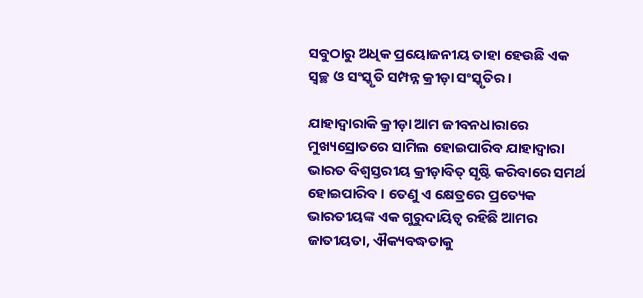ସବୁଠାରୁ ଅଧିକ ପ୍ରୟୋଜନୀୟ ତାହା ହେଉଛି ଏକ ସ୍ୱଚ୍ଛ ଓ ସଂସ୍କୃତି ସମ୍ପନ୍ନ କ୍ରୀଡ଼ା ସଂସ୍କୃତିର ।

ଯାହାଦ୍ୱାରାକି କ୍ରୀଡ଼ା ଆମ ଜୀବନଧାରାରେ ମୁଖ୍ୟସ୍ରୋତରେ ସାମିଲ ହୋଇପାରିବ ଯାହାଦ୍ୱାରା ଭାରତ ବିଶ୍ୱସ୍ତରୀୟ କ୍ରୀଡ଼ାବିତ୍ ସୃଷ୍ଟି କରିବାରେ ସମର୍ଥ ହୋଇପାରିବ । ତେଣୁ ଏ କ୍ଷେତ୍ରରେ ପ୍ରତ୍ୟେକ ଭାରତୀୟଙ୍କ ଏକ ଗୁରୁଦାୟିତ୍ୱ ରହିଛି ଆମର ଜାତୀୟତା, ଐକ୍ୟବଦ୍ଧତାକୁ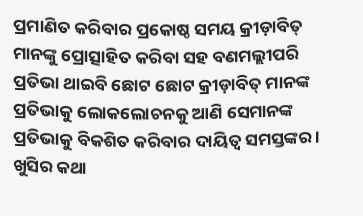ପ୍ରମାଣିତ କରିବାର ପ୍ରକୋଷ୍ଠ ସମୟ କ୍ରୀଡ଼ାବିତ୍ ମାନଙ୍କୁ ପ୍ରୋତ୍ସାହିତ କରିବା ସହ ବଣମଲ୍ଲୀପରି ପ୍ରତିଭା ଥାଇବି ଛୋଟ ଛୋଟ କ୍ରୀଡ଼ାବିତ୍ ମାନଙ୍କ ପ୍ରତିଭାକୁ ଲୋକଲୋଚନକୁ ଆଣି ସେମାନଙ୍କ ପ୍ରତିଭାକୁ ବିକଶିତ କରିବାର ଦାୟିତ୍ୱ ସମସ୍ତଙ୍କର । ଖୁସିର କଥା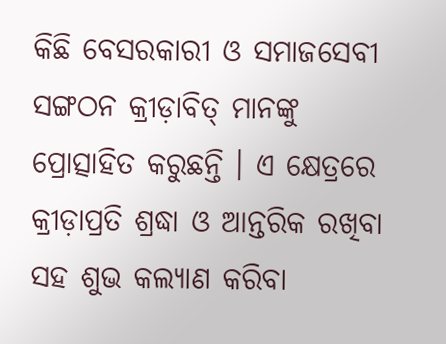କିଛି ବେସରକାରୀ ଓ ସମାଜସେବୀ ସଙ୍ଗଠନ କ୍ରୀଡ଼ାବିତ୍ ମାନଙ୍କୁ ପ୍ରୋତ୍ସାହିତ କରୁଛନ୍ତି । ଏ କ୍ଷେତ୍ରରେ କ୍ରୀଡ଼ାପ୍ରତି ଶ୍ରଦ୍ଧା ଓ ଆନ୍ତରିକ ରଖିବା ସହ ଶୁଭ କଲ୍ୟାଣ କରିବା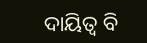ଦାୟିତ୍ୱ ବି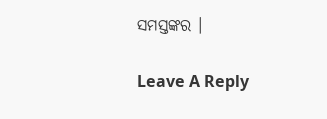ସମସ୍ତଙ୍କର ।

Leave A Reply